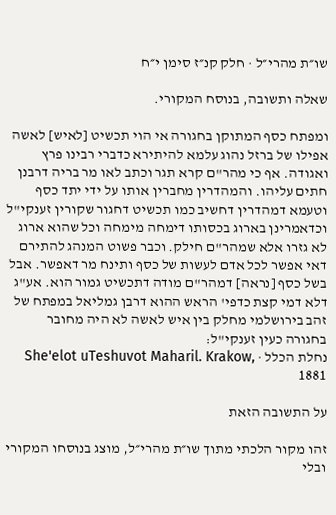שו״ת מהרי״ל · חלק קנ״ז סימן י״ח

שאלה ותשובה, בנוסח המקורי.

ומפתח כסף המתוקן בחגורה אי הוי תכשיט [לאיש] לאשה אפילו של ברזל נהוג עלמא להיתירא כדברי רבינו פרץ ואגודה. אף כי מהר"ם קרא תגר וכתב לאו מר בריה דרבנן חתים עליהו. והמהדרין מחברין אותו על ידי יתד כסף וטעמא דמהדרין דחשיב כמו תכשיט דחגור שקורין זענקי"ל וכדאמרינן בארוג בכסותו דימחה מימחה וכל שהוא ארוג לא גזרו אלא שמהר"ם חילק. וכבר פשוט המנהג להתירם דאי אפשר לכל אדם לעשות של כסף ותינח מר דאפשר. אבל בשל כסף [נראה] דמהר"ם מודה דתכשיט גמור הוא. אע"ג דלא דמי קצת כדפי' הראש ההוא דרבן גמליאל במפתח של זהב בירושלמי מחלק בין איש לאשה לא היה מחובר בחגורה כעין זענקי"ל:
נחלת הכלל · She'elot uTeshuvot Maharil. Krakow, 1881

על התשובה הזאת

זהו מקור הלכתי מתוך שו״ת מהרי״ל, מוצג בנוסחו המקורי ובלי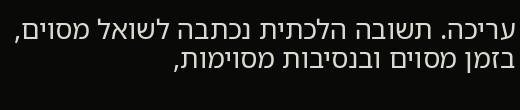עריכה. תשובה הלכתית נכתבה לשואל מסוים, בזמן מסוים ובנסיבות מסוימות,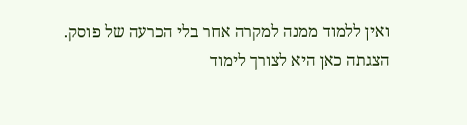ואין ללמוד ממנה למקרה אחר בלי הכרעה של פוסק. הצגתה כאן היא לצורך לימוד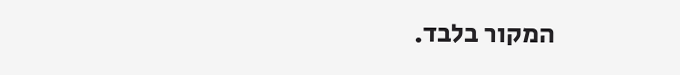המקור בלבד.